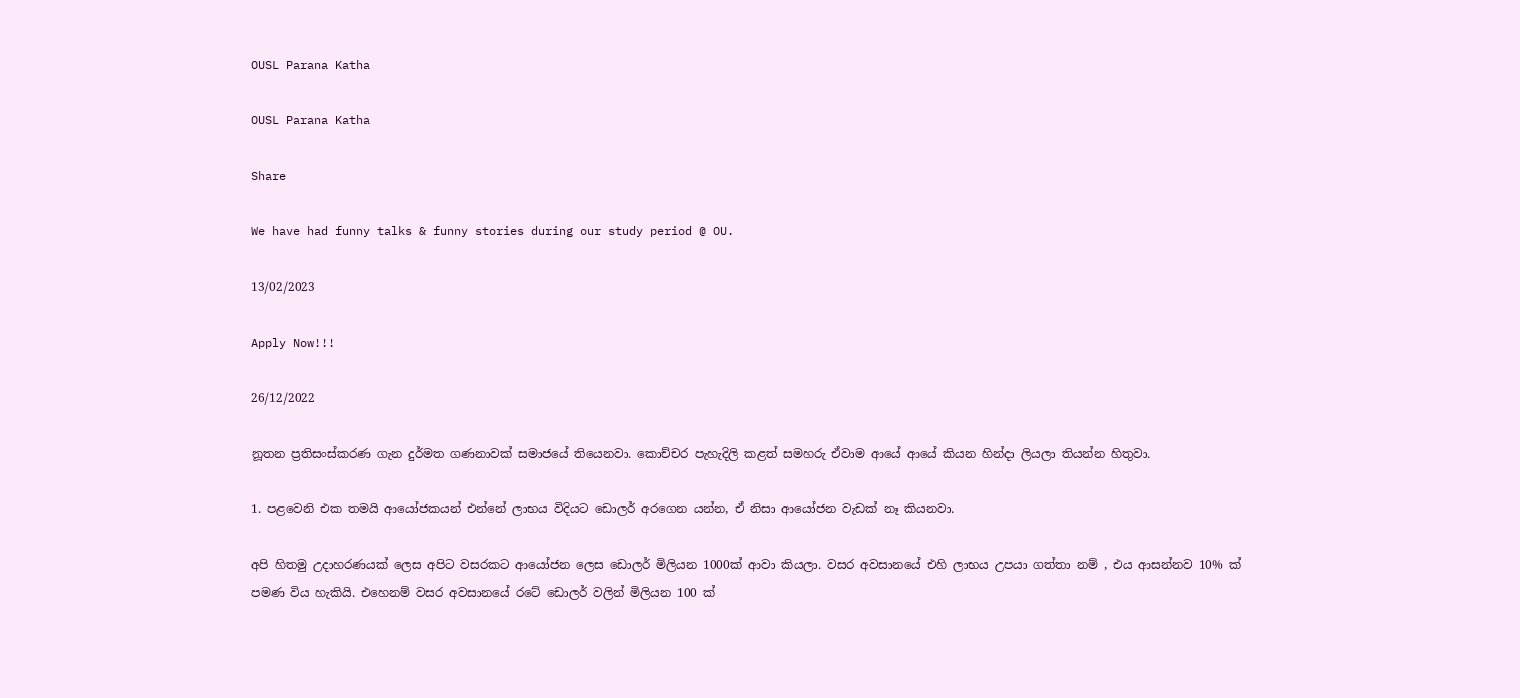OUSL Parana Katha

OUSL Parana Katha

Share

We have had funny talks & funny stories during our study period @ OU.

13/02/2023

Apply Now!!!

26/12/2022

නූතන ප්‍රතිසංස්කරණ ගැන දුර්මත ගණනාවක් සමාජයේ තියෙනවා. කොච්චර පැහැදිලි කළත් සමහරු ඒවාම ආයේ ආයේ කියන හින්දා ලියලා තියන්න හිතුවා.

1. පළවෙනි එක තමයි ආයෝජකයන් එන්නේ ලාභය විදියට ඩොලර් අරගෙන යන්න, ඒ නිසා ආයෝජන වැඩක් නෑ කියනවා.

අපි හිතමු උදාහරණයක් ලෙස අපිට වසරකට ආයෝජන ලෙස ඩොලර් මිලියන 1000ක් ආවා කියලා. වසර අවසානයේ එහි ලාභය උපයා ගත්තා නම් , එය ආසන්නව 10% ක් පමණ විය හැකියි. එහෙනම් වසර අවසානයේ රටේ ඩොලර් වලින් මිලියන 100 ක්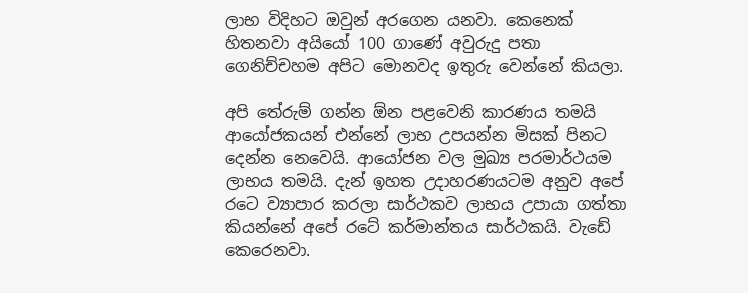ලාභ විදිහට ඔවුන් අරගෙන යනවා. කෙනෙක් හිතනවා අයියෝ 100 ගාණේ අවුරුදු පතා ගෙනිච්චහම අපිට මොනවද ඉතුරු වෙන්නේ කියලා.

අපි තේරුම් ගන්න ඕන පළවෙනි කාරණය තමයි ආයෝජකයන් එන්නේ ලාභ උපයන්න මිසක් පිනට දෙන්න නෙවෙයි. ආයෝජන වල මුඛ්‍ය පරමාර්ථයම ලාභය තමයි. දැන් ඉහත උදාහරණයටම අනුව අපේ රටෙ ව්‍යාපාර කරලා සාර්ථකව ලාභය උපායා ගත්තා කියන්නේ අපේ රටේ කර්මාන්තය සාර්ථකයි. වැඩේ කෙරෙනවා.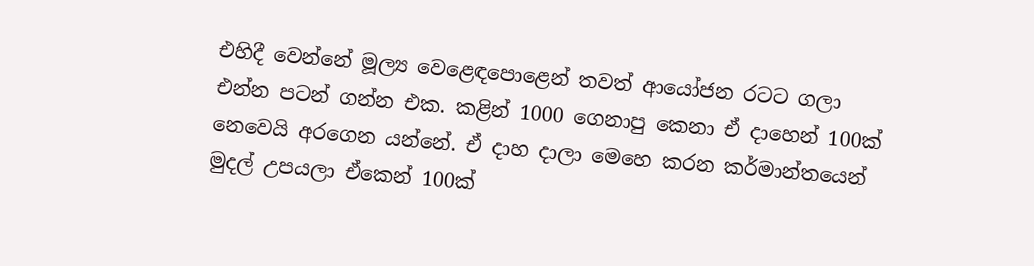එහිදී වෙන්නේ මූල්‍ය වෙළෙඳපොළෙන් තවත් ආයෝජන රටට ගලා එන්න පටන් ගන්න එක. කළින් 1000 ගෙනාපු කෙනා ඒ දාහෙන් 100ක් නෙවෙයි අරගෙන යන්නේ. ඒ දාහ දාලා මෙහෙ කරන කර්මාන්තයෙන් මුදල් උපයලා ඒකෙන් 100ක්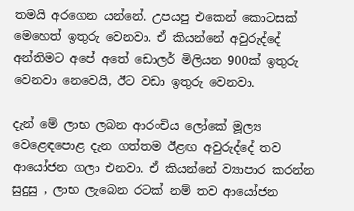තමයි අරගෙන යන්නේ. උපයපු එකෙන් කොටසක් මෙහෙත් ඉතුරු වෙනවා. ඒ කියන්නේ අවුරුද්දේ අන්තිමට අපේ අතේ ඩොලර් මිලියන 900ක් ඉතුරු වෙනවා නෙවෙයි, ඊට වඩා ඉතුරු වෙනවා.

දැන් මේ ලාභ ලබන ආරංචිය ලෝකේ මූල්‍ය වෙළෙඳපොළ දැන ගත්තම ඊළඟ අවුරුද්දේ තව ආයෝජන ගලා එනවා. ඒ කියන්නේ ව්‍යාපාර කරන්න සුදුසු , ලාභ ලැබෙන රටක් නම් තව ආයෝජන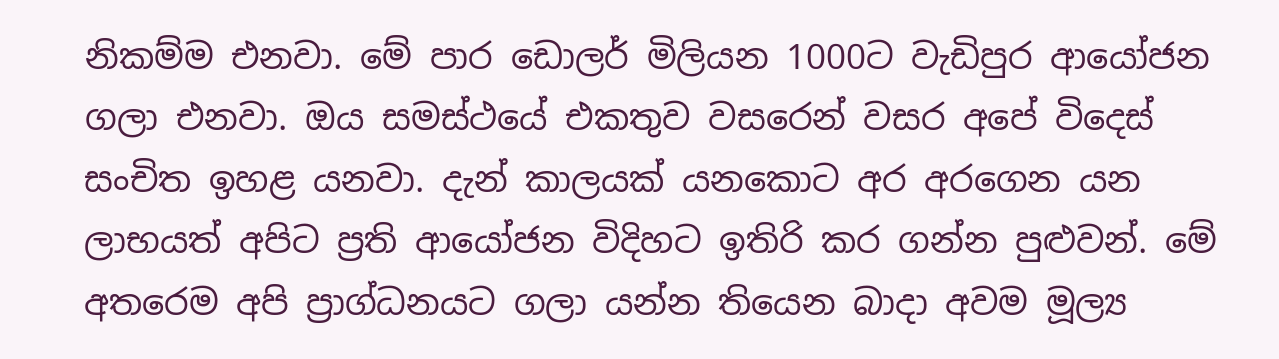නිකම්ම එනවා. මේ පාර ඩොලර් මිලියන 1000ට වැඩිපුර ආයෝජන ගලා එනවා. ඔය සමස්ථයේ එකතුව වසරෙන් වසර අපේ විදෙස් සංචිත ඉහළ යනවා. දැන් කාලයක් යනකොට අර අරගෙන යන ලාභයත් අපිට ප්‍රති ආයෝජන විදිහට ඉතිරි කර ගන්න පුළුවන්. මේ අතරෙම අපි ප්‍රාග්ධනයට ගලා යන්න තියෙන බාදා අවම මූල්‍ය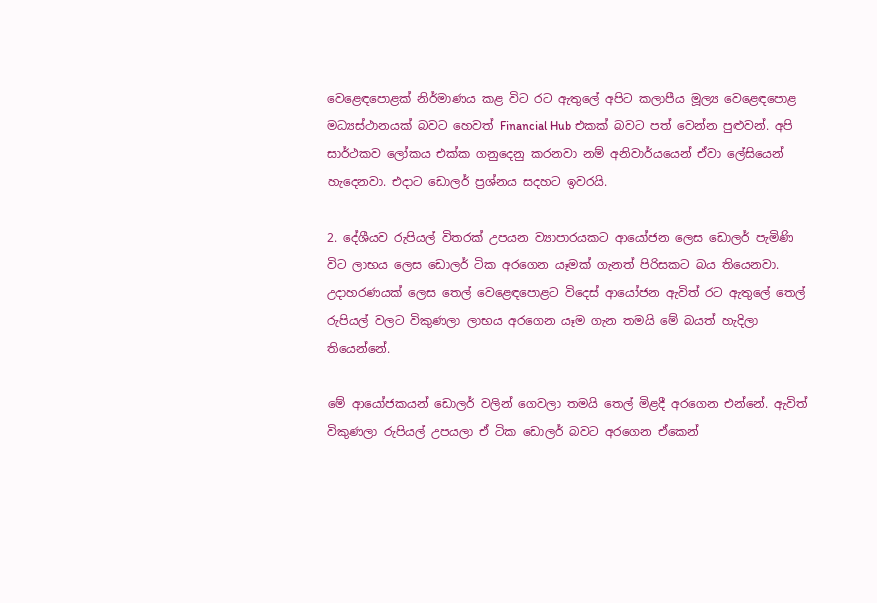වෙළෙඳපොළක් නිර්මාණය කළ විට රට ඇතුලේ අපිට කලාපීය මූල්‍ය වෙළෙඳපොළ මධ්‍යස්ථානයක් බවට හෙවත් Financial Hub එකක් බවට පත් වෙන්න පුළුවන්. අපි සාර්ථකව ලෝකය එක්ක ගනුදෙනු කරනවා නම් අනිවාර්යයෙන් ඒවා ලේසියෙන් හැදෙනවා. එදාට ඩොලර් ප්‍රශ්නය සදහට ඉවරයි.

2. දේශීයව රුපියල් විතරක් උපයන ව්‍යාපාරයකට ආයෝජන ලෙස ඩොලර් පැමිණි විට ලාභය ලෙස ඩොලර් ටික අරගෙන යෑමක් ගැනත් පිරිසකට බය තියෙනවා. උදාහරණයක් ලෙස තෙල් වෙළෙඳපොළට විදෙස් ආයෝජන ඇවිත් රට ඇතුලේ තෙල් රුපියල් වලට විකුණලා ලාභය අරගෙන යෑම ගැන තමයි මේ බයත් හැදිලා තියෙන්නේ.

මේ ආයෝජකයන් ඩොලර් වලින් ගෙවලා තමයි තෙල් මිළදී අරගෙන එන්නේ. ඇවිත් විකුණලා රුපියල් උපයලා ඒ ටික ඩොලර් බවට අරගෙන ඒකෙන්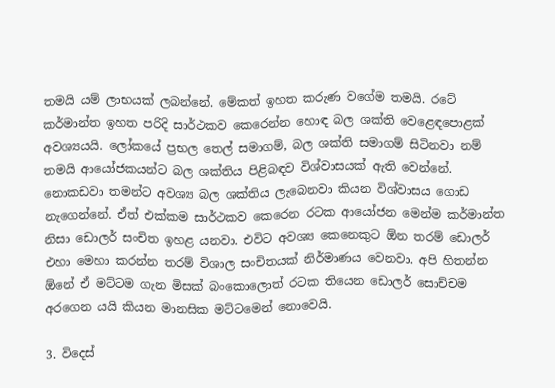තමයි යම් ලාභයක් ලබන්නේ. මේකත් ඉහත කරුණ වගේම තමයි. රටේ කර්මාන්ත ඉහත පරිදි සාර්ථකව කෙරෙන්න හොඳ බල ශක්ති වෙළෙඳපොළක් අවශ්‍යයයි. ලෝකයේ ප්‍රභල තෙල් සමාගම්, බල ශක්ති සමාගම් සිටිනවා නම් තමයි ආයෝජකයන්ට බල ශක්තිය පිළිබඳව විශ්වාසයක් ඇති වෙන්නේ. නොකඩවා තමන්ට අවශ්‍ය බල ශක්තිය ලැබෙනවා කියන විශ්වාසය ගොඩ නැගෙන්නේ. ඒත් එක්කම සාර්ථකව කෙරෙන රටක ආයෝජන මෙන්ම කර්මාන්ත නිසා ඩොලර් සංචිත ඉහළ යනවා. එවිට අවශ්‍ය කෙනෙකුට ඕන තරම් ඩොලර් එහා මෙහා කරන්න තරම් විශාල සංචිතයක් නිර්මාණය වෙනවා. අපි හිතන්න ඕනේ ඒ මට්ටම ගැන මිසක් බංකොලොත් රටක තියෙන ඩොලර් සොච්චම අරගෙන යයි කියන මානසික මට්ටමෙන් නොවෙයි.

3. විදෙස්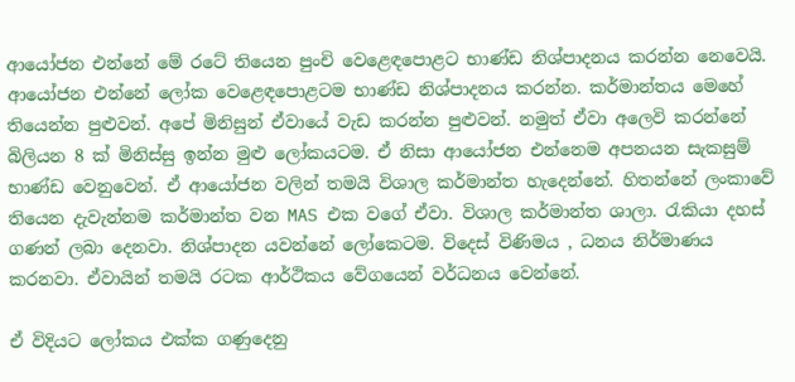ආයෝජන එන්නේ මේ රටේ තියෙන පුංචි වෙළෙඳපොළට භාණ්ඩ නිශ්පාදනය කරන්න නෙවෙයි. ආයෝජන එන්නේ ලෝක වෙළෙඳපොළටම භාණ්ඩ නිශ්පාදනය කරන්න. කර්මාන්තය මෙහේ තියෙන්න පුළුවන්. අපේ මිනිසුන් ඒවායේ වැඩ කරන්න පුළුවන්. නමුත් ඒවා අලෙවි කරන්නේ බිලියන 8 ක් මිනිස්සු ඉන්න මුළු ලෝකයටම. ඒ නිසා ආයෝජන එන්නෙම අපනයන සැකසුම් භාණ්ඩ වෙනුවෙන්. ඒ ආයෝජන වලින් තමයි විශාල කර්මාන්ත හැදෙන්නේ. හිතන්නේ ලංකාවේ තියෙන දැවැන්නම කර්මාන්ත වන MAS එක වගේ ඒවා. විශාල කර්මාන්ත ශාලා. රැකියා දහස් ගණන් ලබා දෙනවා. නිශ්පාදන යවන්නේ ලෝකෙටම. විදෙස් විණිමය , ධනය නිර්මාණය කරනවා. ඒවායින් තමයි රටක ආර්ථිකය වේගයෙන් වර්ධනය වෙන්නේ.

ඒ විදියට ලෝකය එක්ක ගණුදෙනු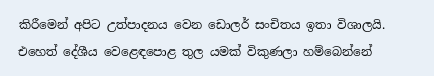කිරීමෙන් අපිට උත්පාදනය වෙන ඩොලර් සංචිතය ඉතා විශාලයි. එහෙත් දේශීය වෙළෙඳපොළ තුල යමක් විකුණලා හම්බෙන්නේ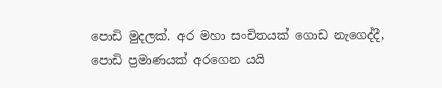පොඩි මුදලක්. අර මහා සංචිතයක් ගොඩ නැගෙද්දී, පොඩි ප්‍රමාණයක් අරගෙන යයි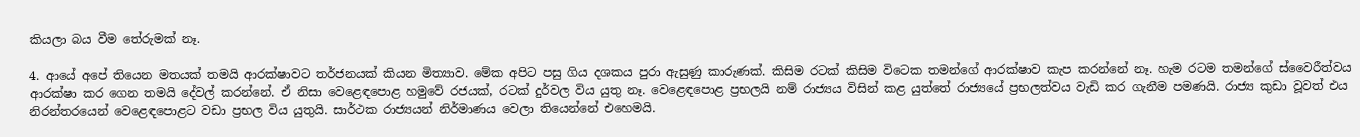කියලා බය වීම තේරුමක් නෑ.

4. ආයේ අපේ තියෙන මතයක් තමයි ආරක්ෂාවට තර්ජනයක් කියන මිත්‍යාව. මේක අපිට පසු ගිය දශකය පුරා ඇසුණු කාරුණක්. කිසිම රටක් කිසිම විටෙක තමන්ගේ ආරක්ෂාව කැප කරන්නේ නෑ. හැම රටම තමන්ගේ ස්වෛරීත්වය ආරක්ෂා කර ගෙන තමයි දේවල් කරන්නේ. ඒ නිසා වෙළෙඳපොළ හමුවේ රජයක්, රටක් දුර්වල විය යුතු නෑ. වෙළෙඳපොළ ප්‍රභලයි නම් රාජ්‍යය විසින් කළ යුත්තේ රාජ්‍යයේ ප්‍රභලත්වය වැඩි කර ගැනීම පමණයි. රාජ්‍ය කුඩා වූවත් එය නිරන්තරයෙන් වෙළෙඳපොළට වඩා ප්‍රභල විය යුතුයි. සාර්ථක රාජ්‍යයන් නිර්මාණය වෙලා තියෙන්නේ එහෙමයි.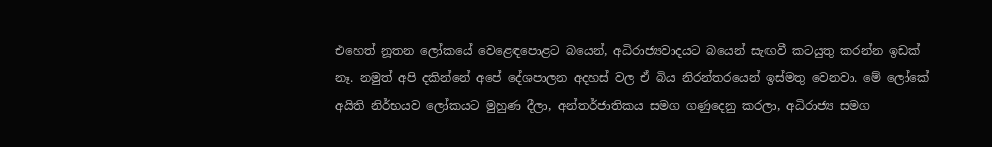එහෙත් නූතන ලෝකයේ වෙළෙඳපොළට බයෙන්, අධිරාජ්‍යවාදයට බයෙන් සැඟවී කටයුතු කරන්න ඉඩක් නෑ. නමුත් අපි දකින්නේ අපේ දේශපාලන අදහස් වල ඒ බිය නිරන්තරයෙන් ඉස්මතු වෙනවා. මේ ලෝකේ අයිති නිර්භයව ලෝකයට මුහුණ දීලා, අන්තර්ජාතිකය සමග ගණුදෙනු කරලා, අධිරාජ්‍ය සමග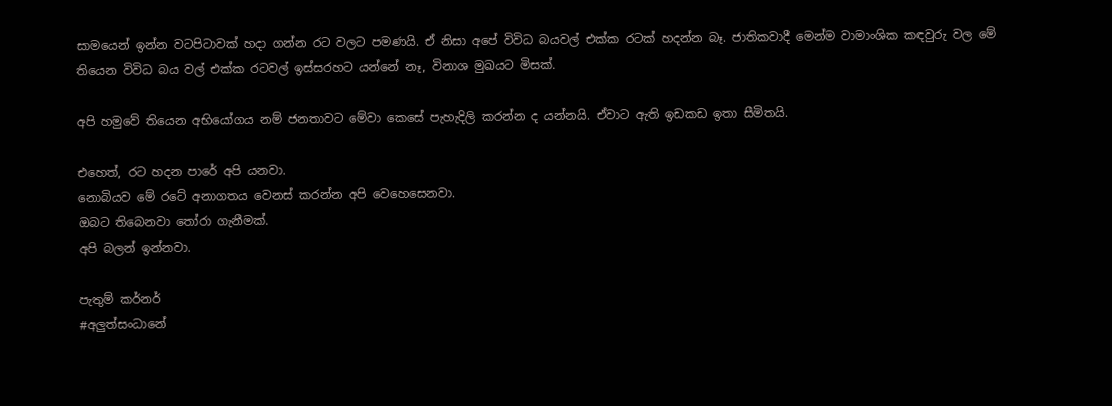සාමයෙන් ඉන්න වටපිටාවක් හදා ගන්න රට වලට පමණයි. ඒ නිසා අපේ විවිධ බයවල් එක්ක රටක් හදන්න බෑ. ජාතිකවාදී මෙන්ම වාමාංශික කඳවුරු වල මේ තියෙන විවිධ බය වල් එක්ක රටවල් ඉස්සරහට යන්නේ නෑ, විනාශ මුඛයට මිසක්.

අපි හමුවේ තියෙන අභියෝගය නම් ජනතාවට මේවා කෙසේ පැහැදිලි කරන්න ද යන්නයි. ඒවාට ඇති ඉඩකඩ ඉතා සීමිතයි.

එහෙත්, රට හදන පාරේ අපි යනවා.
නොබියව මේ රටේ අනාගතය වෙනස් කරන්න අපි වෙහෙසෙනවා.
ඔබට තිබෙනවා තෝරා ගැනීමක්.
අපි බලන් ඉන්නවා.

පැතුම් කර්නර්
#අලුත්සංධානේ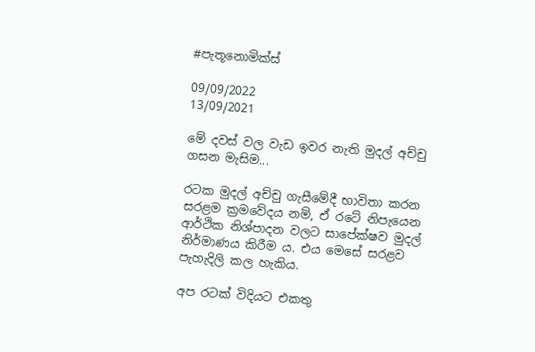#පැතූනොමික්ස්

09/09/2022
13/09/2021

මේ දවස් වල වැඩ ඉවර නැති මුදල් අච්චු ගසන මැසිම...

රටක මුදල් අච්චු ගැසීමේදී භාවිතා කරන සරළම ක්‍රමවේදය නම්, ඒ රටේ නිපැයෙන ආර්ථික නිශ්පාදන වලට සාපේක්ෂව මුදල් නිර්මාණය කිරීම ය. එය මෙසේ සරළව පැහැදිලි කල හැකිය.

අප රටක් විදියට එකතු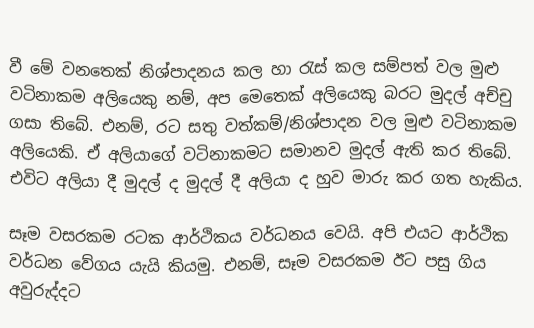වී මේ වනතෙක් නිශ්පාදනය කල හා රැස් කල සම්පත් වල මුළු වටිනාකම අලියෙකු නම්, අප මෙතෙක් අලියෙකු බරට මුදල් අච්චු ගසා තිබේ. එනම්, රට සතු වත්කම්/නිශ්පාදන වල මුළු වටිනාකම අලියෙකි. ඒ අලියාගේ වටිනාකමට සමානව මුදල් ඇති කර තිබේ. එවිට අලියා දී මුදල් ද මුදල් දී අලියා ද හුව මාරු කර ගත හැකිය.

සෑම වසරකම රටක ආර්ථිකය වර්ධනය වෙයි. අපි එයට ආර්ථික වර්ධන වේගය යැයි කියමු. එනම්, සෑම වසරකම ඊට පසු ගිය අවුරුද්දට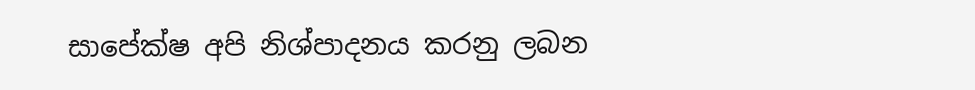සාපේක්ෂ අපි නිශ්පාදනය කරනු ලබන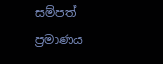සම්පත් ප්‍රමාණය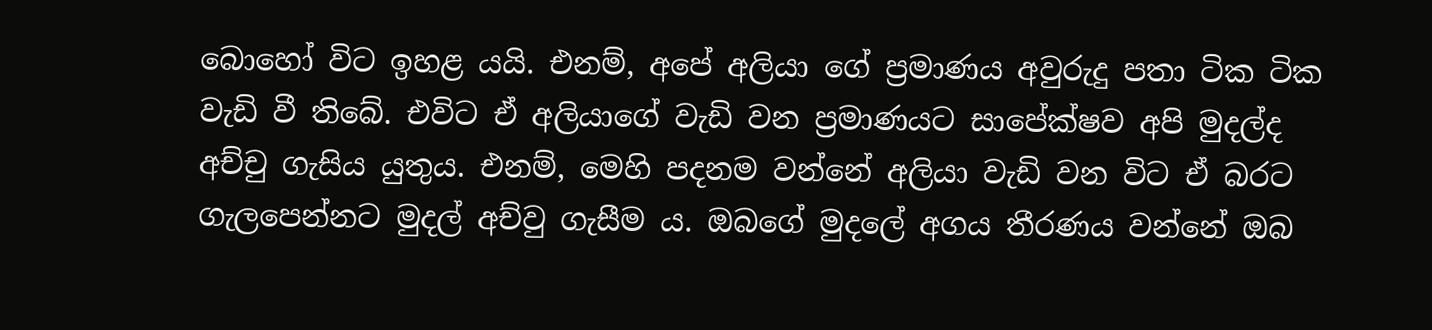බොහෝ විට ඉහළ යයි. එනම්, අපේ අලියා ගේ ප්‍රමාණය අවුරුදු පතා ටික ටික වැඩි වී තිබේ. එවිට ඒ අලියාගේ වැඩි වන ප්‍රමාණයට සාපේක්ෂව අපි මුදල්ද අච්චු ගැසිය යුතුය. එනම්, මෙහි පදනම වන්නේ අලියා වැඩි වන විට ඒ බරට ගැලපෙන්නට මුදල් අච්වු ගැසීම ය. ඔබගේ මුදලේ අගය තීරණය වන්නේ ඔබ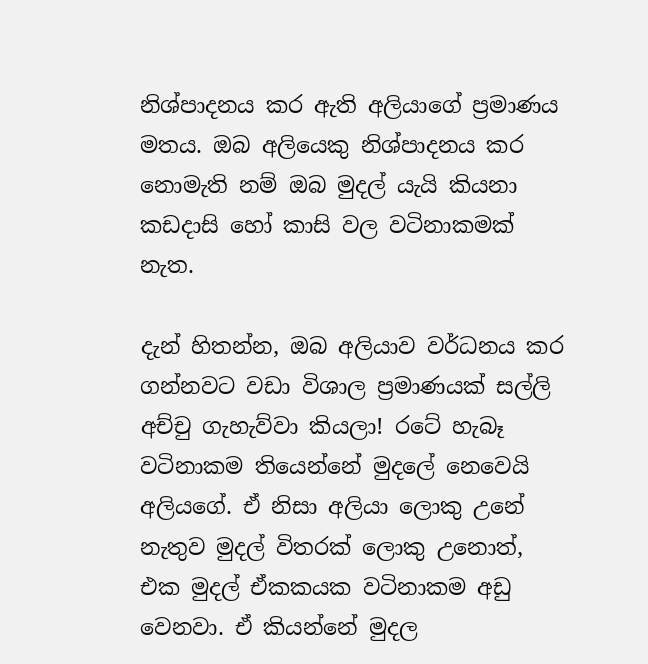නිශ්පාදනය කර ඇති අලියාගේ ප්‍රමාණය මතය. ඔබ අලියෙකු නිශ්පාදනය කර නොමැති නම් ඔබ මුදල් යැයි කියනා කඩදාසි හෝ කාසි වල වටිනාකමක් නැත.

දැන් හිතන්න, ඔබ අලියාව වර්ධනය කර ගන්නවට වඩා විශාල ප්‍රමාණයක් සල්ලි අච්චු ගැහැව්වා කියලා! රටේ හැබෑ වටිනාකම තියෙන්නේ මුදලේ නෙවෙයි අලියගේ. ඒ නිසා අලියා ලොකු උනේ නැතුව මුදල් විතරක් ලොකු උනොත්, එක මුදල් ඒකකයක වටිනාකම අඩු වෙනවා. ඒ කියන්නේ මුදල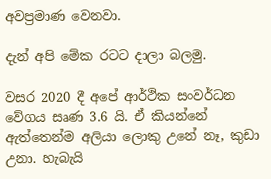අවප්‍රමාණ වෙනවා.

දැන් අපි මේක රටට දාලා බලමු.

වසර 2020 දී අපේ ආර්ථික සංවර්ධන වේගය සෘණ 3.6 යි. ඒ කියන්නේ ඇත්තෙන්ම අලියා ලොකු උනේ නෑ, කුඩා උනා. හැබැයි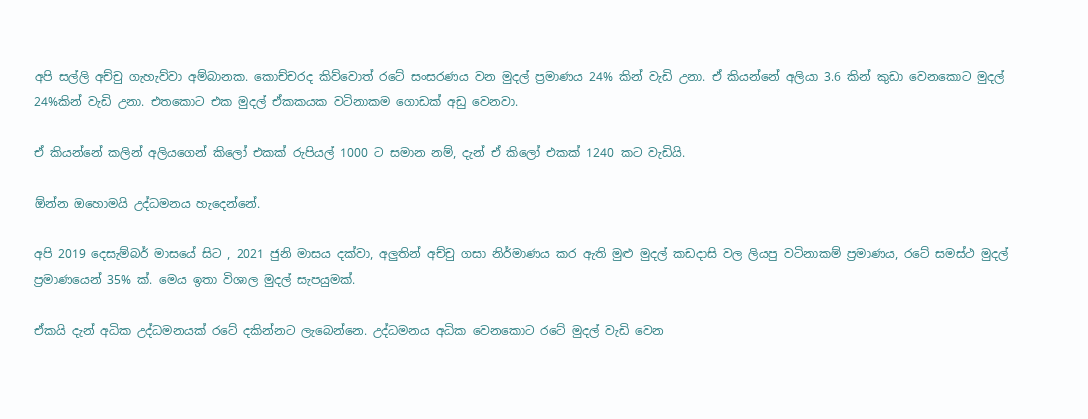අපි සල්ලි අච්චු ගැහැව්වා අම්බානක. කොච්චරද කිව්වොත් රටේ සංසරණය වන මුදල් ප්‍රමාණය 24% කින් වැඩි උනා. ඒ කියන්නේ අලියා 3.6 කින් කුඩා වෙනකොට මුදල් 24%කින් වැඩි උනා. එතකොට එක මුදල් ඒකකයක වටිනාකම ගොඩක් අඩු වෙනවා.

ඒ කියන්නේ කලින් අලියගෙන් කිලෝ එකක් රුපියල් 1000 ට සමාන නම්, දැන් ඒ කිලෝ එකක් 1240 කට වැඩියි.

ඕන්න ඔහොමයි උද්ධමනය හැදෙන්නේ.

අපි 2019 දෙසැම්බර් මාසයේ සිට , 2021 ජුනි මාසය දක්වා, අලුතින් අච්චු ගසා නිර්මාණය කර ඇති මුළු මුදල් කඩදාසි වල ලියපු වටිනාකම් ප්‍රමාණය, රටේ සමස්ථ මුදල් ප්‍රමාණයෙන් 35% ක්. මෙය ඉතා විශාල මුදල් සැපයුමක්.

ඒකයි දැන් අධික උද්ධමනයක් රටේ දකින්නට ලැබෙන්නෙ. උද්ධමනය අධික වෙනකොට රටේ මුදල් වැඩි වෙන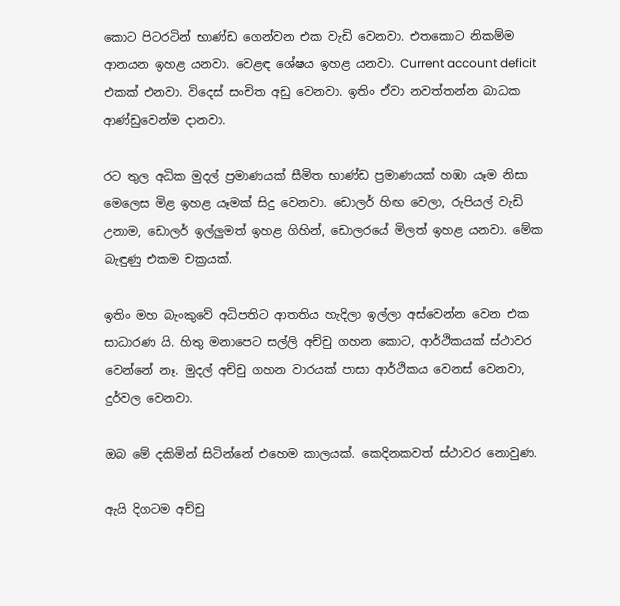කොට පිටරටින් භාණ්ඩ ගෙන්වන එක වැඩි වෙනවා. එතකොට නිකම්ම ආනයන ඉහළ යනවා. වෙළඳ ශේෂය ඉහළ යනවා. Current account deficit එකක් එනවා. විදෙස් සංචිත අඩු වෙනවා. ඉතිං ඒවා නවත්තන්න බාධක ආණ්ඩුවෙන්ම දානවා.

රට තුල අධික මුදල් ප්‍රමාණයක් සීමිත භාණ්ඩ ප්‍රමාණයක් හඹා යෑම නිසා මෙලෙස මිළ ඉහළ යෑමක් සිදු වෙනවා. ඩොලර් හිඟ වෙලා, රුපියල් වැඩි උනාම, ඩොලර් ඉල්ලුමත් ඉහළ ගිහින්, ඩොලරයේ මිලත් ඉහළ යනවා. මේක බැඳුණු එකම චක්‍රයක්.

ඉතිං මහ බැංකුවේ අධිපතිට ආතතිය හැදිලා ඉල්ලා අස්වෙන්න වෙන එක සාධාරණ යි. හිතු මනාපෙට සල්ලි අච්චු ගහන කොට, ආර්ථිකයක් ස්ථාවර වෙන්නේ නෑ. මුදල් අච්චු ගහන වාරයක් පාසා ආර්ථිකය වෙනස් වෙනවා, දුර්වල වෙනවා.

ඔබ මේ දකිමින් සිටින්නේ එහෙම කාලයක්. කෙදිනකවත් ස්ථාවර නොවුණ.

ඇයි දිගටම අච්චු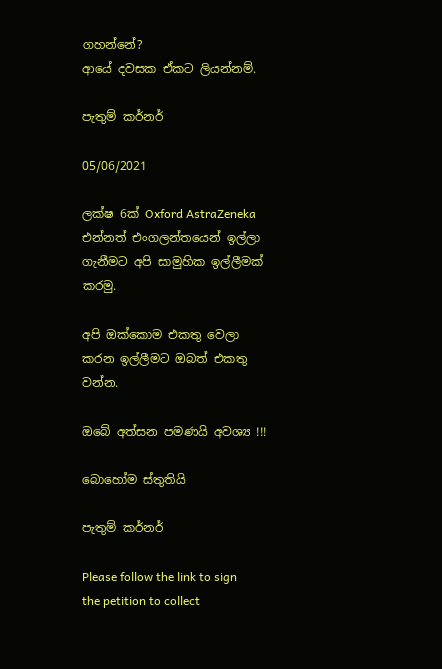ගහන්නේ?
ආයේ දවසක ඒකට ලියන්නම්.

පැතුම් කර්නර්

05/06/2021

ලක්ෂ 6ක් Oxford AstraZeneka එන්නත් එංගලන්තයෙන් ඉල්ලා ගැනීමට අපි සාමුහික ඉල්ලීමක් කරමු.

අපි ඔක්කොම එකතු වෙලා කරන ඉල්ලීමට ඔබත් එකතු වන්න.

ඔබේ අත්සන පමණයි අවශ්‍ය !!!

බොහෝම ස්තුතියි

පැතුම් කර්නර්

Please follow the link to sign the petition to collect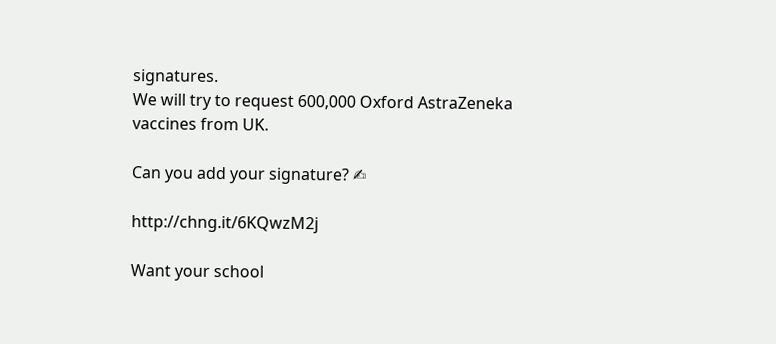signatures.
We will try to request 600,000 Oxford AstraZeneka vaccines from UK.

Can you add your signature? ✍

http://chng.it/6KQwzM2j

Want your school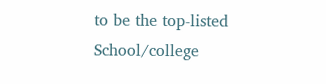to be the top-listed School/college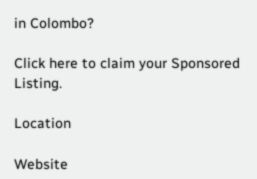in Colombo?

Click here to claim your Sponsored Listing.

Location

Website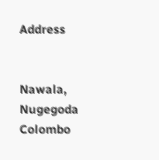Address


Nawala, Nugegoda
Colombo